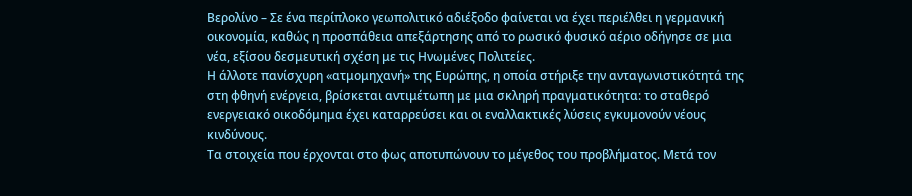Βερολίνο – Σε ένα περίπλοκο γεωπολιτικό αδιέξοδο φαίνεται να έχει περιέλθει η γερμανική οικονομία, καθώς η προσπάθεια απεξάρτησης από το ρωσικό φυσικό αέριο οδήγησε σε μια νέα, εξίσου δεσμευτική σχέση με τις Ηνωμένες Πολιτείες.
Η άλλοτε πανίσχυρη «ατμομηχανή» της Ευρώπης, η οποία στήριξε την ανταγωνιστικότητά της στη φθηνή ενέργεια, βρίσκεται αντιμέτωπη με μια σκληρή πραγματικότητα: το σταθερό ενεργειακό οικοδόμημα έχει καταρρεύσει και οι εναλλακτικές λύσεις εγκυμονούν νέους κινδύνους.
Τα στοιχεία που έρχονται στο φως αποτυπώνουν το μέγεθος του προβλήματος. Μετά τον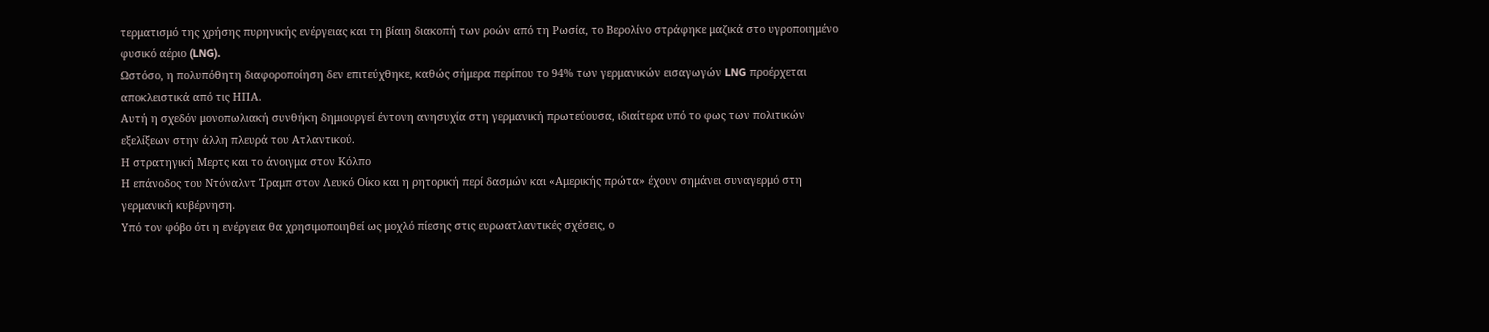τερματισμό της χρήσης πυρηνικής ενέργειας και τη βίαιη διακοπή των ροών από τη Ρωσία, το Βερολίνο στράφηκε μαζικά στο υγροποιημένο φυσικό αέριο (LNG).
Ωστόσο, η πολυπόθητη διαφοροποίηση δεν επιτεύχθηκε, καθώς σήμερα περίπου το 94% των γερμανικών εισαγωγών LNG προέρχεται αποκλειστικά από τις ΗΠΑ.
Αυτή η σχεδόν μονοπωλιακή συνθήκη δημιουργεί έντονη ανησυχία στη γερμανική πρωτεύουσα, ιδιαίτερα υπό το φως των πολιτικών εξελίξεων στην άλλη πλευρά του Ατλαντικού.
Η στρατηγική Μερτς και το άνοιγμα στον Κόλπο
Η επάνοδος του Ντόναλντ Τραμπ στον Λευκό Οίκο και η ρητορική περί δασμών και «Αμερικής πρώτα» έχουν σημάνει συναγερμό στη γερμανική κυβέρνηση.
Υπό τον φόβο ότι η ενέργεια θα χρησιμοποιηθεί ως μοχλό πίεσης στις ευρωατλαντικές σχέσεις, ο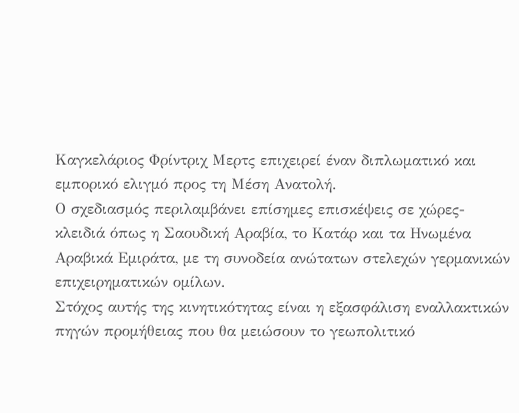Καγκελάριος Φρίντριχ Μερτς επιχειρεί έναν διπλωματικό και εμπορικό ελιγμό προς τη Μέση Ανατολή.
Ο σχεδιασμός περιλαμβάνει επίσημες επισκέψεις σε χώρες-κλειδιά όπως η Σαουδική Αραβία, το Κατάρ και τα Ηνωμένα Αραβικά Εμιράτα, με τη συνοδεία ανώτατων στελεχών γερμανικών επιχειρηματικών ομίλων.
Στόχος αυτής της κινητικότητας είναι η εξασφάλιση εναλλακτικών πηγών προμήθειας που θα μειώσουν το γεωπολιτικό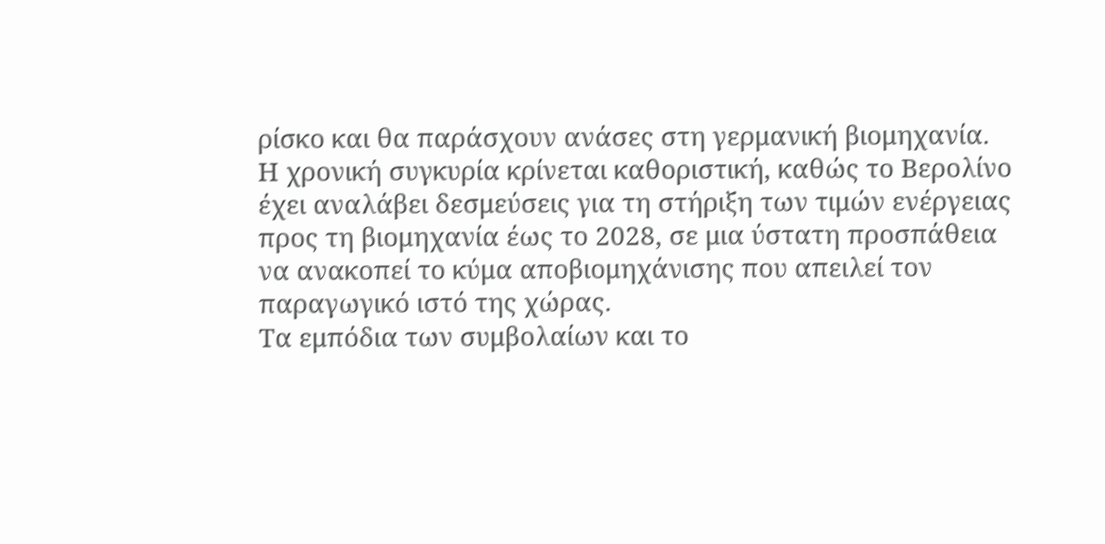ρίσκο και θα παράσχουν ανάσες στη γερμανική βιομηχανία.
Η χρονική συγκυρία κρίνεται καθοριστική, καθώς το Βερολίνο έχει αναλάβει δεσμεύσεις για τη στήριξη των τιμών ενέργειας προς τη βιομηχανία έως το 2028, σε μια ύστατη προσπάθεια να ανακοπεί το κύμα αποβιομηχάνισης που απειλεί τον παραγωγικό ιστό της χώρας.
Τα εμπόδια των συμβολαίων και το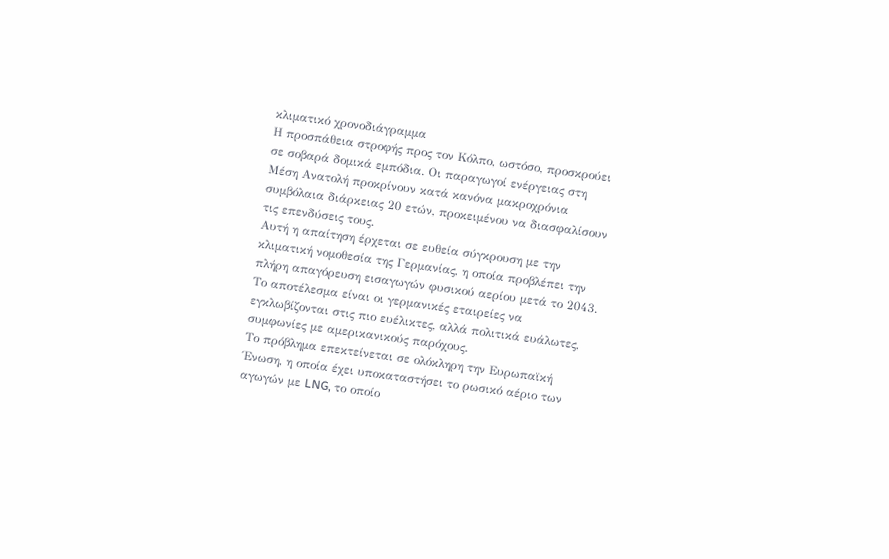κλιματικό χρονοδιάγραμμα
Η προσπάθεια στροφής προς τον Κόλπο, ωστόσο, προσκρούει σε σοβαρά δομικά εμπόδια. Οι παραγωγοί ενέργειας στη Μέση Ανατολή προκρίνουν κατά κανόνα μακροχρόνια συμβόλαια διάρκειας 20 ετών, προκειμένου να διασφαλίσουν τις επενδύσεις τους.
Αυτή η απαίτηση έρχεται σε ευθεία σύγκρουση με την κλιματική νομοθεσία της Γερμανίας, η οποία προβλέπει την πλήρη απαγόρευση εισαγωγών φυσικού αερίου μετά το 2043. Το αποτέλεσμα είναι οι γερμανικές εταιρείες να εγκλωβίζονται στις πιο ευέλικτες, αλλά πολιτικά ευάλωτες, συμφωνίες με αμερικανικούς παρόχους.
Το πρόβλημα επεκτείνεται σε ολόκληρη την Ευρωπαϊκή Ένωση, η οποία έχει υποκαταστήσει το ρωσικό αέριο των αγωγών με LNG, το οποίο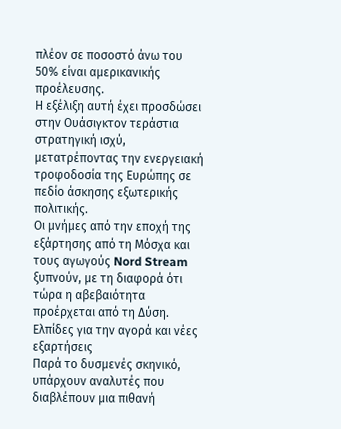πλέον σε ποσοστό άνω του 50% είναι αμερικανικής προέλευσης.
Η εξέλιξη αυτή έχει προσδώσει στην Ουάσιγκτον τεράστια στρατηγική ισχύ, μετατρέποντας την ενεργειακή τροφοδοσία της Ευρώπης σε πεδίο άσκησης εξωτερικής πολιτικής.
Οι μνήμες από την εποχή της εξάρτησης από τη Μόσχα και τους αγωγούς Nord Stream ξυπνούν, με τη διαφορά ότι τώρα η αβεβαιότητα προέρχεται από τη Δύση.
Ελπίδες για την αγορά και νέες εξαρτήσεις
Παρά το δυσμενές σκηνικό, υπάρχουν αναλυτές που διαβλέπουν μια πιθανή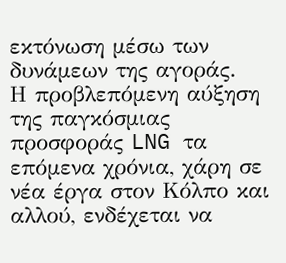εκτόνωση μέσω των δυνάμεων της αγοράς.
Η προβλεπόμενη αύξηση της παγκόσμιας προσφοράς LNG τα επόμενα χρόνια, χάρη σε νέα έργα στον Κόλπο και αλλού, ενδέχεται να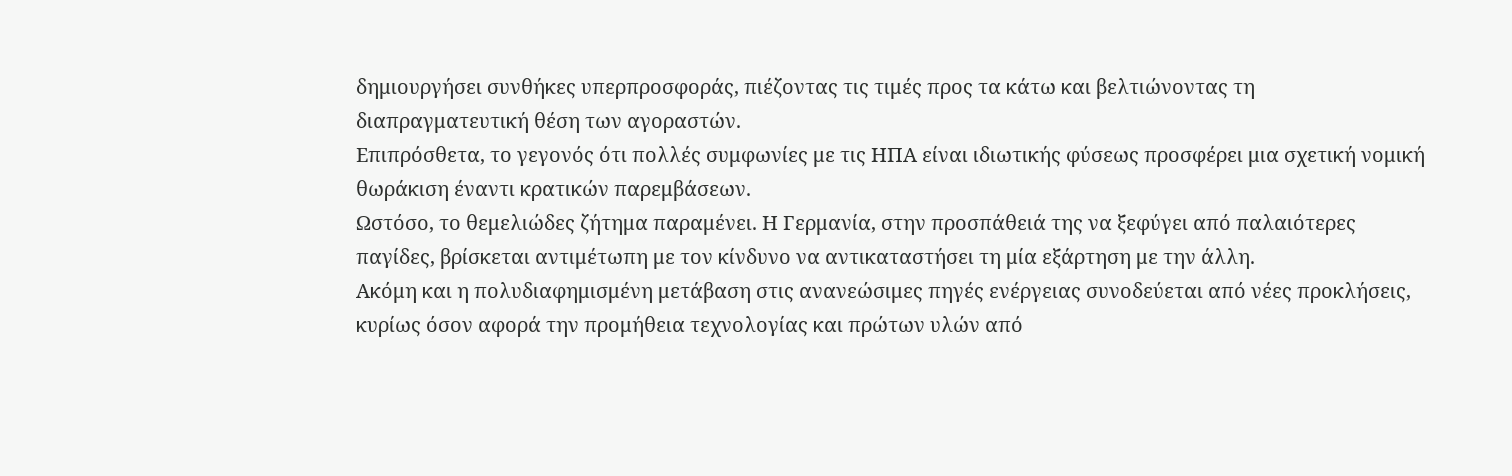δημιουργήσει συνθήκες υπερπροσφοράς, πιέζοντας τις τιμές προς τα κάτω και βελτιώνοντας τη διαπραγματευτική θέση των αγοραστών.
Επιπρόσθετα, το γεγονός ότι πολλές συμφωνίες με τις ΗΠΑ είναι ιδιωτικής φύσεως προσφέρει μια σχετική νομική θωράκιση έναντι κρατικών παρεμβάσεων.
Ωστόσο, το θεμελιώδες ζήτημα παραμένει. Η Γερμανία, στην προσπάθειά της να ξεφύγει από παλαιότερες παγίδες, βρίσκεται αντιμέτωπη με τον κίνδυνο να αντικαταστήσει τη μία εξάρτηση με την άλλη.
Ακόμη και η πολυδιαφημισμένη μετάβαση στις ανανεώσιμες πηγές ενέργειας συνοδεύεται από νέες προκλήσεις, κυρίως όσον αφορά την προμήθεια τεχνολογίας και πρώτων υλών από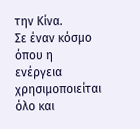την Κίνα.
Σε έναν κόσμο όπου η ενέργεια χρησιμοποιείται όλο και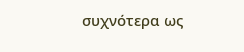συχνότερα ως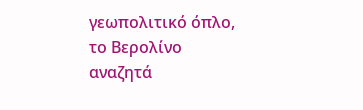γεωπολιτικό όπλο, το Βερολίνο αναζητά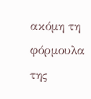ακόμη τη φόρμουλα της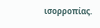ισορροπίας.